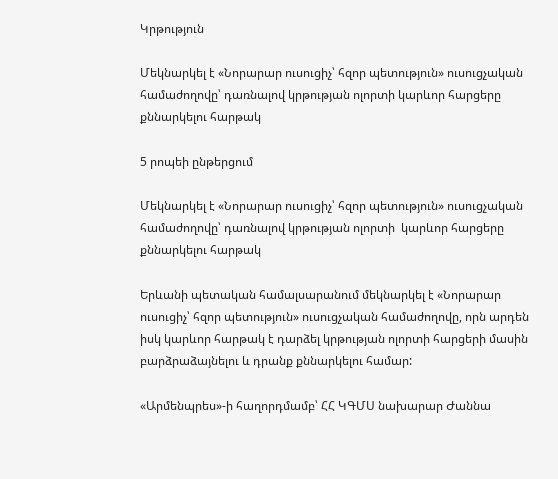Կրթություն

Մեկնարկել է «Նորարար ուսուցիչ՝ հզոր պետություն» ուսուցչական համաժողովը՝ դառնալով կրթության ոլորտի կարևոր հարցերը քննարկելու հարթակ

5 րոպեի ընթերցում

Մեկնարկել է «Նորարար ուսուցիչ՝ հզոր պետություն» ուսուցչական համաժողովը՝ դառնալով կրթության ոլորտի  կարևոր հարցերը քննարկելու հարթակ

Երևանի պետական համալսարանում մեկնարկել է «Նորարար ուսուցիչ՝ հզոր պետություն» ուսուցչական համաժողովը, որն արդեն իսկ կարևոր հարթակ է դարձել կրթության ոլորտի հարցերի մասին բարձրաձայնելու և դրանք քննարկելու համար:

«Արմենպրես»-ի հաղորդմամբ՝ ՀՀ ԿԳՄՍ նախարար Ժաննա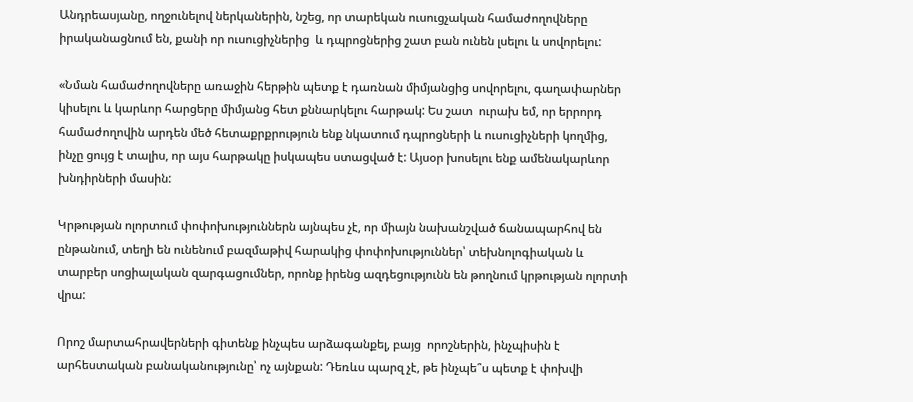Անդրեասյանը, ողջունելով ներկաներին, նշեց, որ տարեկան ուսուցչական համաժողովները իրականացնում են, քանի որ ուսուցիչներից  և դպրոցներից շատ բան ունեն լսելու և սովորելու:

«Նման համաժողովները առաջին հերթին պետք է դառնան միմյանցից սովորելու, գաղափարներ կիսելու և կարևոր հարցերը միմյանց հետ քննարկելու հարթակ: Ես շատ  ուրախ եմ, որ երրորդ համաժողովին արդեն մեծ հետաքրքրություն ենք նկատում դպրոցների և ուսուցիչների կողմից, ինչը ցույց է տալիս, որ այս հարթակը իսկապես ստացված է: Այսօր խոսելու ենք ամենակարևոր խնդիրների մասին:

Կրթության ոլորտում փոփոխություններն այնպես չէ, որ միայն նախանշված ճանապարհով են ընթանում, տեղի են ունենում բազմաթիվ հարակից փոփոխություններ՝ տեխնոլոգիական և տարբեր սոցիալական զարգացումներ, որոնք իրենց ազդեցությունն են թողնում կրթության ոլորտի վրա:

Որոշ մարտահրավերների գիտենք ինչպես արձագանքել, բայց  որոշներին, ինչպիսին է արհեստական բանականությունը՝ ոչ այնքան: Դեռևս պարզ չէ, թե ինչպե՞ս պետք է փոխվի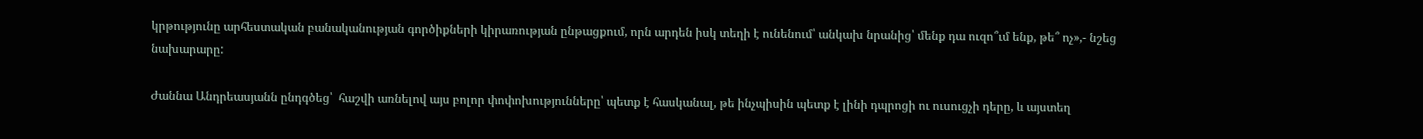կրթությունը արհեստական բանականության գործիքների կիրառության ընթացքում, որն արդեն իսկ տեղի է ունենում՝ անկախ նրանից՝ մենք դա ուզո՞ւմ ենք, թե՞ ոչ»,- նշեց նախարարը:

Ժաննա Անդրեասյանն ընդգծեց՝  հաշվի առնելով այս բոլոր փոփոխությունները՝ պետք է հասկանալ, թե ինչպիսին պետք է լինի դպրոցի ու ուսուցչի դերը, և այստեղ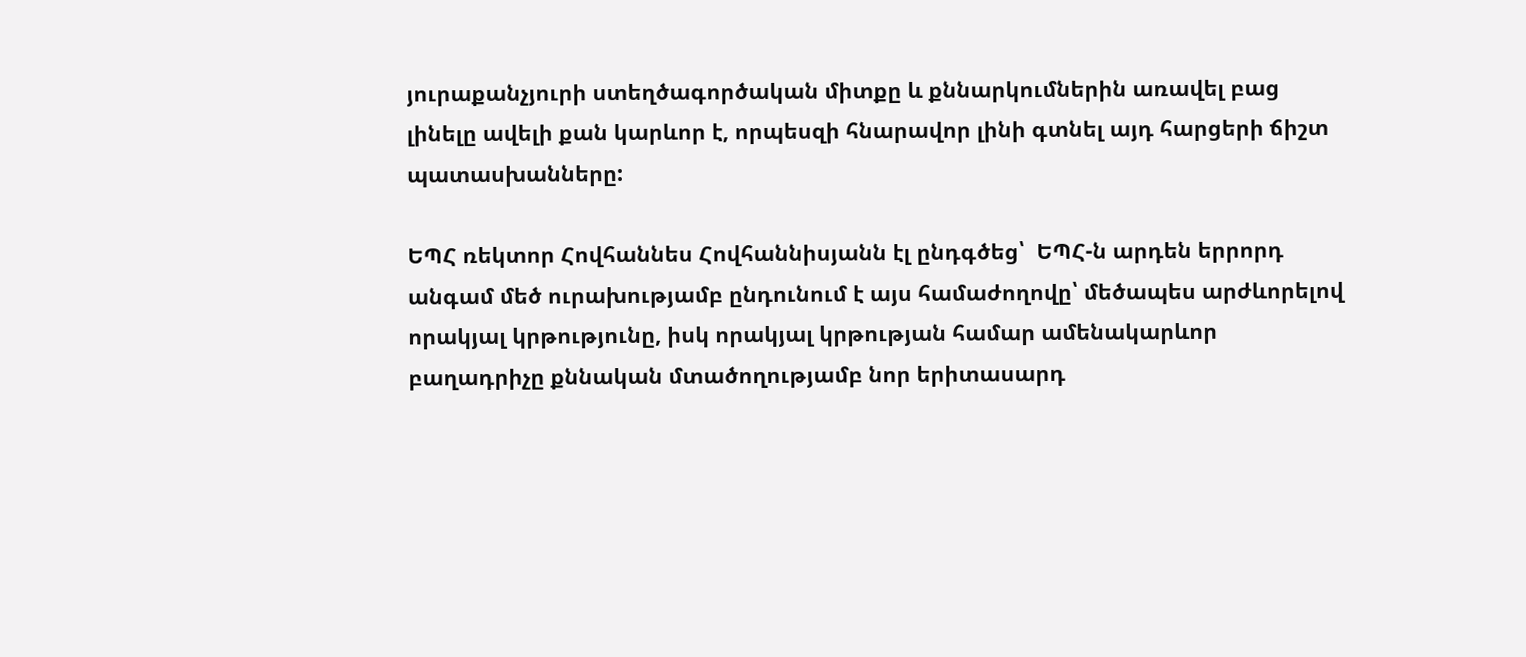յուրաքանչյուրի ստեղծագործական միտքը և քննարկումներին առավել բաց լինելը ավելի քան կարևոր է, որպեսզի հնարավոր լինի գտնել այդ հարցերի ճիշտ պատասխանները:

ԵՊՀ ռեկտոր Հովհաննես Հովհաննիսյանն էլ ընդգծեց՝  ԵՊՀ-ն արդեն երրորդ անգամ մեծ ուրախությամբ ընդունում է այս համաժողովը՝ մեծապես արժևորելով որակյալ կրթությունը, իսկ որակյալ կրթության համար ամենակարևոր բաղադրիչը քննական մտածողությամբ նոր երիտասարդ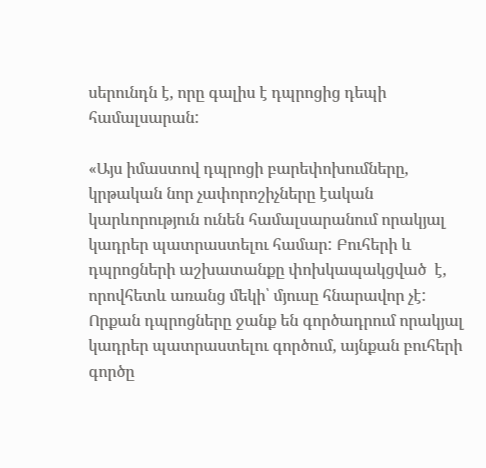սերունդն է, որը գալիս է դպրոցից դեպի համալսարան:

«Այս իմաստով դպրոցի բարեփոխումները, կրթական նոր չափորոշիչները էական կարևորություն ունեն համալսարանում որակյալ կադրեր պատրաստելու համար: Բուհերի և դպրոցների աշխատանքը փոխկապակցված  է, որովհետև առանց մեկի՝ մյուսը հնարավոր չէ: Որքան դպրոցները ջանք են գործադրում որակյալ կադրեր պատրաստելու գործում, այնքան բուհերի գործը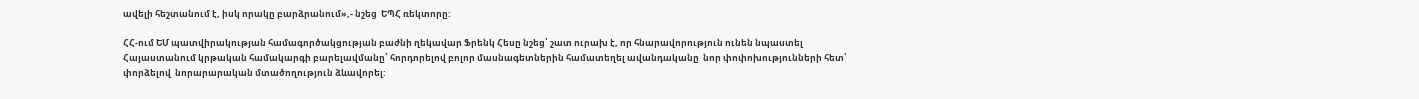ավելի հեշտանում է, իսկ որակը բարձրանում»,- նշեց  ԵՊՀ ռեկտորը:

ՀՀ-ում ԵՄ պատվիրակության համագործակցության բաժնի ղեկավար Ֆրենկ Հեսը նշեց՝ շատ ուրախ է, որ հնարավորություն ունեն նպաստել Հայաստանում կրթական համակարգի բարելավմանը՝ հորդորելով բոլոր մասնագետներին համատեղել ավանդականը  նոր փոփոխությունների հետ՝  փորձելով  նորարարական մտածողություն ձևավորել: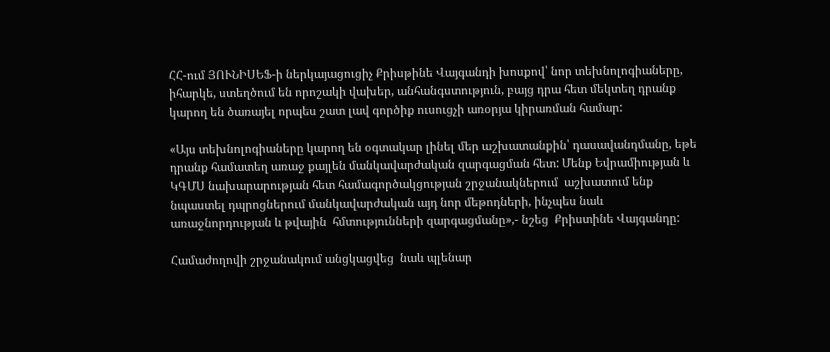ՀՀ-ում ՅՈՒՆԻՍԵՖ-ի ներկայացուցիչ Քրիսթինե Վայգանդի խոսքով՝ նոր տեխնոլոգիաները, իհարկե, ստեղծում են որոշակի վախեր, անհանգստություն, բայց դրա հետ մեկտեղ դրանք կարող են ծառայել որպես շատ լավ գործիք ուսուցչի առօրյա կիրառման համար:

«Այս տեխնոլոգիաները կարող են օգտակար լինել մեր աշխատանքին՝ դասավանդմանը, եթե դրանք համատեղ առաջ քայլեն մանկավարժական զարգացման հետ: Մենք Եվրամիության և ԿԳՄՍ նախարարության հետ համագործակցության շրջանակներում  աշխատում ենք նպաստել դպրոցներում մանկավարժական այդ նոր մեթոդների, ինչպես նաև առաջնորդության և թվային  հմտությունների զարգացմանը»,- նշեց  Քրիստինե Վայգանդը:

Համաժողովի շրջանակում անցկացվեց  նաև պլենար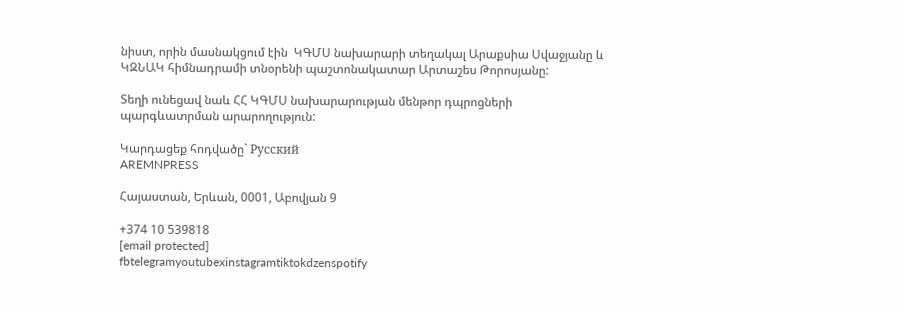նիստ, որին մասնակցում էին  ԿԳՄՍ նախարարի տեղակալ Արաքսիա Սվաջյանը և ԿԶՆԱԿ հիմնադրամի տնօրենի պաշտոնակատար Արտաշես Թորոսյանը:

Տեղի ունեցավ նաև ՀՀ ԿԳՄՍ նախարարության մենթոր դպրոցների պարգևատրման արարողություն:

Կարդացեք հոդվածը` Русский
AREMNPRESS

Հայաստան, Երևան, 0001, Աբովյան 9

+374 10 539818
[email protected]
fbtelegramyoutubexinstagramtiktokdzenspotify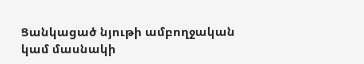Ցանկացած նյութի ամբողջական կամ մասնակի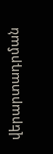վերարտադրման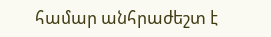համար անհրաժեշտ է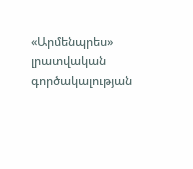«Արմենպրես» լրատվական գործակալության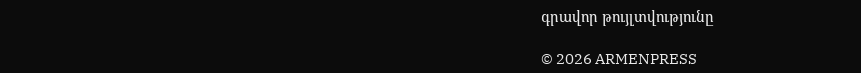գրավոր թույլտվությունը

© 2026 ARMENPRESS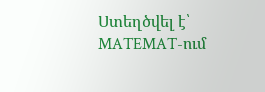Ստեղծվել է՝ MATEMAT-ում